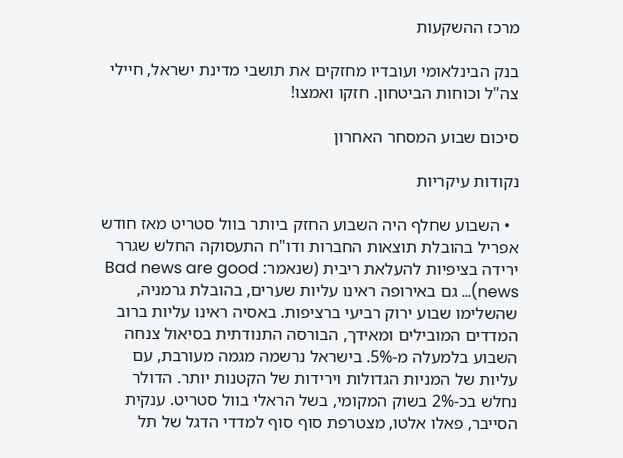מרכז ההשקעות

בנק הבינלאומי ועובדיו מחזקים את תושבי מדינת ישראל, חיילי צה"ל וכוחות הביטחון. חזקו ואמצו!

סיכום שבוע המסחר האחרון

נקודות עיקריות

  • השבוע שחלף היה השבוע החזק ביותר בוול סטריט מאז חודש אפריל בהובלת תוצאות החברות ודו"ח התעסוקה החלש שגרר ירידה בציפיות להעלאת ריבית (שנאמר: Bad news are good news)... גם באירופה ראינו עליות שערים, בהובלת גרמניה, שהשלימו שבוע ירוק רביעי ברציפות. באסיה ראינו עליות ברוב המדדים המובילים ומאידך, הבורסה התנודתית בסיאול צנחה השבוע בלמעלה מ-5%. בישראל נרשמה מגמה מעורבת, עם עליות של המניות הגדולות וירידות של הקטנות יותר. הדולר נחלש בכ-2% בשוק המקומי, בשל הראלי בוול סטריט. ענקית הסייבר, פאלו אלטו, מצטרפת סוף סוף למדדי הדגל של תל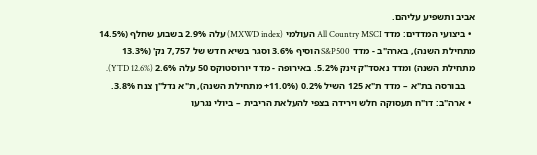אביב ותשפיע עליהם.
  • ביצועי המדדים: מדד All Country MSCI העולמי (MXWD index) עלה 2.9% בשבוע שחלף (14.5% מתחילת השנה), בארה"ב - מדד S&P500 הוסיף 3.6% וסגר בשיא חדש של 7,757 נק' (13.3% מתחילת השנה) ומדד נאסד"ק זינק 5.2%. באירופה - מדד יורוסטוקס 50 עלה 2.6% (YTD 12.6%).
    בבורסה בת"א – מדד ת"א 125 השיל 0.2% (11.0%+ מתחילת השנה), ת"א נדל"ן צנח 3.8%.
  • ארה"ב: דו"ח תעסוקה חלש וירידה בצפי להעלאת הריבית – ביולי נגרעו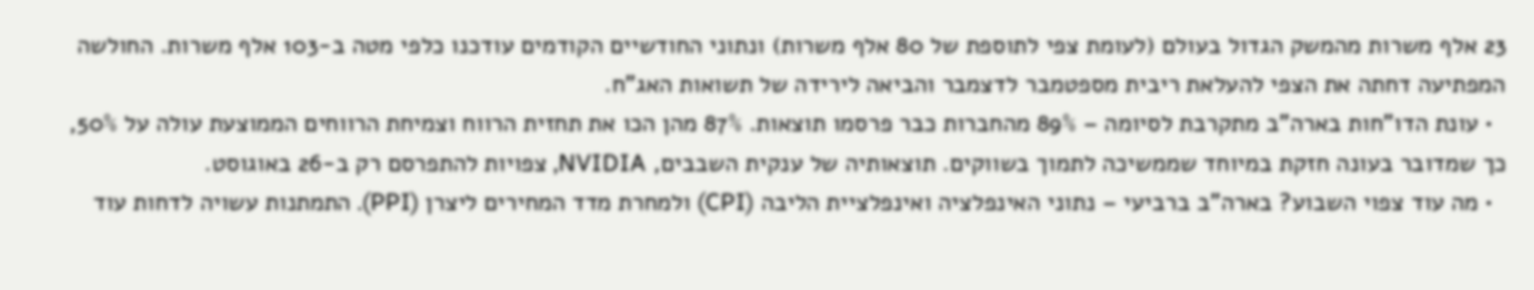23 אלף משרות מהמשק הגדול בעולם (לעומת צפי לתוספת של 80 אלף משרות) ונתוני החודשיים הקודמים עודכנו כלפי מטה ב-103 אלף משרות. החולשה המפתיעה דחתה את הצפי להעלאת ריבית מספטמבר לדצמבר והביאה לירידה של תשואות האג"ח.
  • עונת הדו"חות בארה"ב מתקרבת לסיומה – 89% מהחברות כבר פרסמו תוצאות. 87% מהן הכו את תחזית הרווח וצמיחת הרווחים הממוצעת עולה על 50%, כך שמדובר בעונה חזקת במיוחד שממשיכה לתמוך בשווקים. תוצאותיה של ענקית השבבים, NVIDIA, צפויות להתפרסם רק ב-26 באוגוסט.
  • מה עוד צפוי השבוע? בארה"ב ברביעי – נתוני האינפלציה ואינפלציית הליבה (CPI) ולמחרת מדד המחירים ליצרן (PPI). התמתנות עשויה לדחות עוד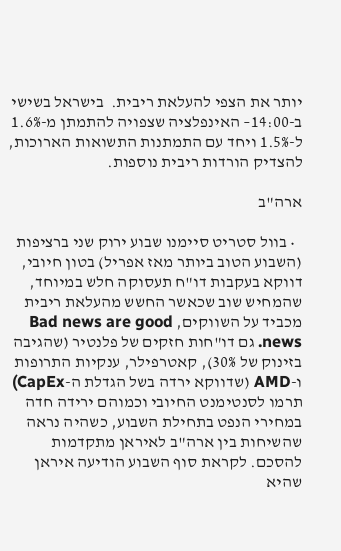יותר את הצפי להעלאת ריבית.  בישראל בשישי ב-14:00– האינפלציה שצפויה להתמתן מ-1.6% ל-1.5% ויחד עם התמתנות התשואות הארוכות, להצדיק הורדות ריבית נוספות.

ארה"ב

  • בוול סטריט סיימנו שבוע ירוק שני ברציפות (השבוע הטוב ביותר מאז אפריל) בטון חיובי, דווקא בעקבות דו"ח תעסוקה חלש במיוחד, שהמחיש שוב שכאשר החשש מהעלאת ריבית מכביד על השווקים, Bad news are good news. גם דו"חות חזקים של פלנטיר (שהגיבה בזינוק של 30%), קאטרפילר, ענקיות התרופות ו-AMD (שדווקא ירדה בשל הגדלת ה-CapEx) תרמו לסנטימנט החיובי וכמוהם ירידה חדה במחירי הנפט בתחילת השבוע, כשהיה נראה שהשיחות בין ארה"ב לאיראן מתקדמות להסכם. לקראת סוף השבוע הודיעה איראן שהיא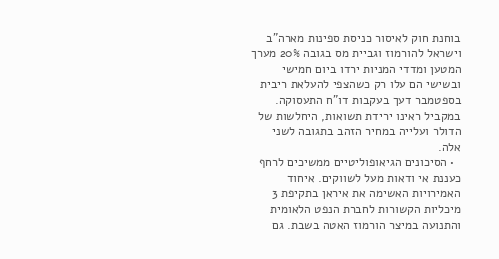בוחנת חוק לאיסור כניסת ספינות מארה"ב וישראל להורמוז וגביית מס בגובה 20% מערך המטען ומדדי המניות ירדו ביום חמישי ובשישי הם עלו רק כשהצפי להעלאת ריבית בספטמבר דעך בעקבות דו"ח התעסוקה. במקביל ראינו ירידת תשואות, היחלשות של הדולר ועלייה במחיר הזהב בתגובה לשני אלה.
  • הסיכונים הגיאופוליטיים ממשיכים לרחף כעננת אי ודאות מעל לשווקים. איחוד האמירויות האשימה את איראן בתקיפת 3 מיכליות הקשורות לחברת הנפט הלאומית והתנועה במיצר הורמוז האטה בשבת. גם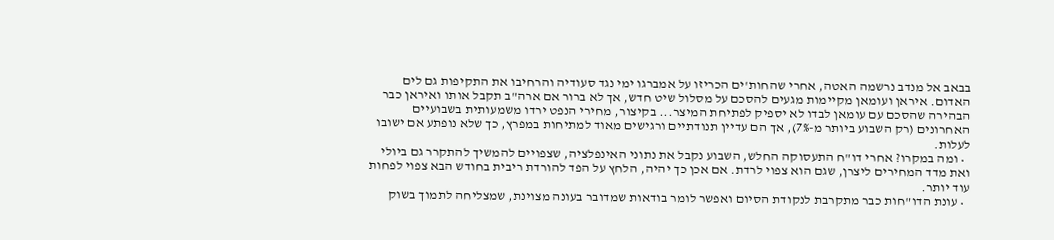בבאב אל מנדב נרשמה האטה, אחרי שהחות'ים הכריזו על אמברגו ימי נגד סעודיה והרחיבו את התקיפות גם לים האדום. איראן ועומאן מקיימות מגעים להסכם על מסלול שיט חדש, אך לא ברור אם ארה"ב תקבל אותו ואיראן כבר הבהירה שהסכם עם עומאן לבדו לא יספיק לפתיחת המיצר... בקיצור, מחירי הנפט ירדו משמעותית בשבועיים האחרונים (רק השבוע ביותר מ-7%), אך הם עדיין תנודתיים ורגישים מאוד למתיחות במפרץ, כך שלא נופתע אם ישובו לעלות.
  • ומה במקרו? אחרי דו"ח התעסוקה החלש, השבוע נקבל את נתוני האינפלציה, שצפויים להמשיך להתקרר גם ביולי ואת מדד המחירים ליצרן, שגם הוא צפוי לרדת. אם אכן כך יהיה, הלחץ על הפד להורדת ריבית בחודש הבא צפוי לפחות עוד יותר.
  • עונת הדו"חות כבר מתקרבת לנקודת הסיום ואפשר לומר בודאות שמדובר בעונה מצוינת, שמצליחה לתמוך בשוק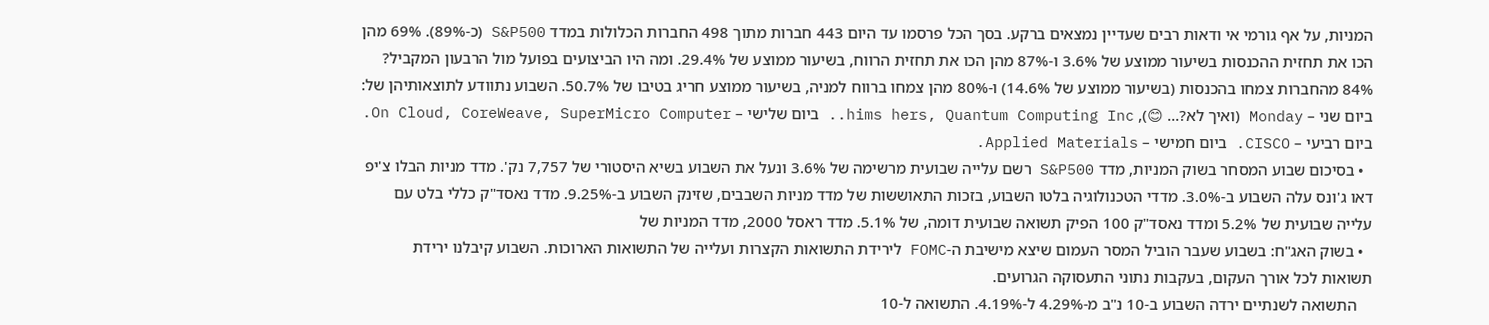המניות, על אף גורמי אי ודאות רבים שעדיין נמצאים ברקע. בסך הכל פרסמו עד היום 443 חברות מתוך 498 החברות הכלולות במדד S&P500 (כ-89%). 69% מהן הכו את תחזית ההכנסות בשיעור ממוצע של 3.6% ו-87% מהן הכו את תחזית הרווח, בשיעור ממוצע של 29.4%. ומה היו הביצועים בפועל מול הרבעון המקביל? 84% מהחברות צמחו בהכנסות (בשיעור ממוצע של 14.6%) ו-80% מהן צמחו ברווח למניה, בשיעור ממוצע חריג בטיבו של 50.7%. השבוע נתוודע לתוצאותיהן של: ביום שני – Monday (ואיך לא?... 😊), hims hers, Quantum Computing Inc.. ביום שלישי – On Cloud, CoreWeave, SuperMicro Computer. ביום רביעי – CISCO. ביום חמישי – Applied Materials.
  • בסיכום שבוע המסחר בשוק המניות, מדד S&P500 רשם עלייה שבועית מרשימה של 3.6% ונעל את השבוע בשיא היסטורי של 7,757 נק'. מדד מניות הבלו צ'יפ דאו ג'ונס עלה השבוע ב-3.0%. מדדי הטכנולוגיה בלטו השבוע, בזכות התאוששות של מדד מניות השבבים, שזינק השבוע ב-9.25%. מדד נאסד"ק כללי בלט עם עלייה שבועית של 5.2% ומדד נאסד"ק 100 הפיק תשואה שבועית דומה, של 5.1%. מדד ראסל 2000, מדד המניות של
  • בשוק האג"ח: בשבוע שעבר הוביל המסר העמום שיצא מישיבת ה-FOMC לירידת התשואות הקצרות ועלייה של התשואות הארוכות. השבוע קיבלנו ירידת תשואות לכל אורך העקום, בעקבות נתוני התעסוקה הגרועים.
    התשואה לשנתיים ירדה השבוע ב-10 נ"ב מ-4.29% ל-4.19%. התשואה ל-10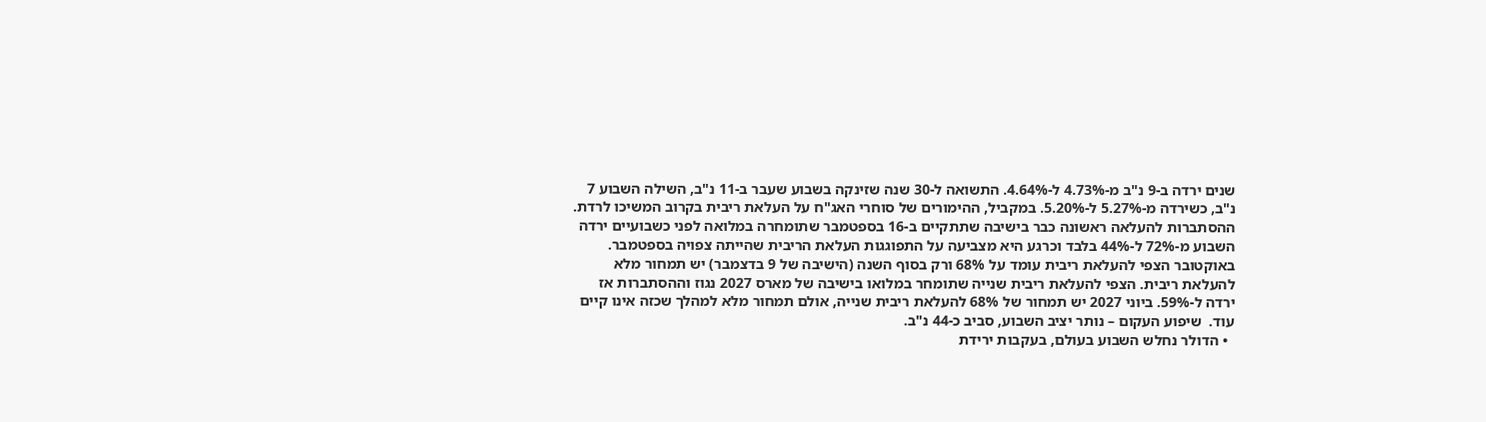שנים ירדה ב-9 נ"ב מ-4.73% ל-4.64%. התשואה ל-30 שנה שזינקה בשבוע שעבר ב-11 נ"ב, השילה השבוע 7 נ"ב, כשירדה מ-5.27% ל-5.20%. במקביל, ההימורים של סוחרי האג"ח על העלאת ריבית בקרוב המשיכו לרדת. ההסתברות להעלאה ראשונה כבר בישיבה שתתקיים ב-16 בספטמבר שתומחרה במלואה לפני כשבועיים ירדה השבוע מ-72% ל-44% בלבד וכרגע היא מצביעה על התפוגגות העלאת הריבית שהייתה צפויה בספטמבר. באוקטובר הצפי להעלאת ריבית עומד על 68% ורק בסוף השנה (הישיבה של 9 בדצמבר) יש תמחור מלא להעלאת ריבית. הצפי להעלאת ריבית שנייה שתומחר במלואו בישיבה של מארס 2027 נגוז וההסתברות אז ירדה ל-59%. ביוני 2027 יש תמחור של 68% להעלאת ריבית שנייה, אולם תמחור מלא למהלך שכזה אינו קיים עוד.  שיפוע העקום – נותר יציב השבוע, סביב כ-44 נ"ב.
  • הדולר נחלש השבוע בעולם, בעקבות ירידת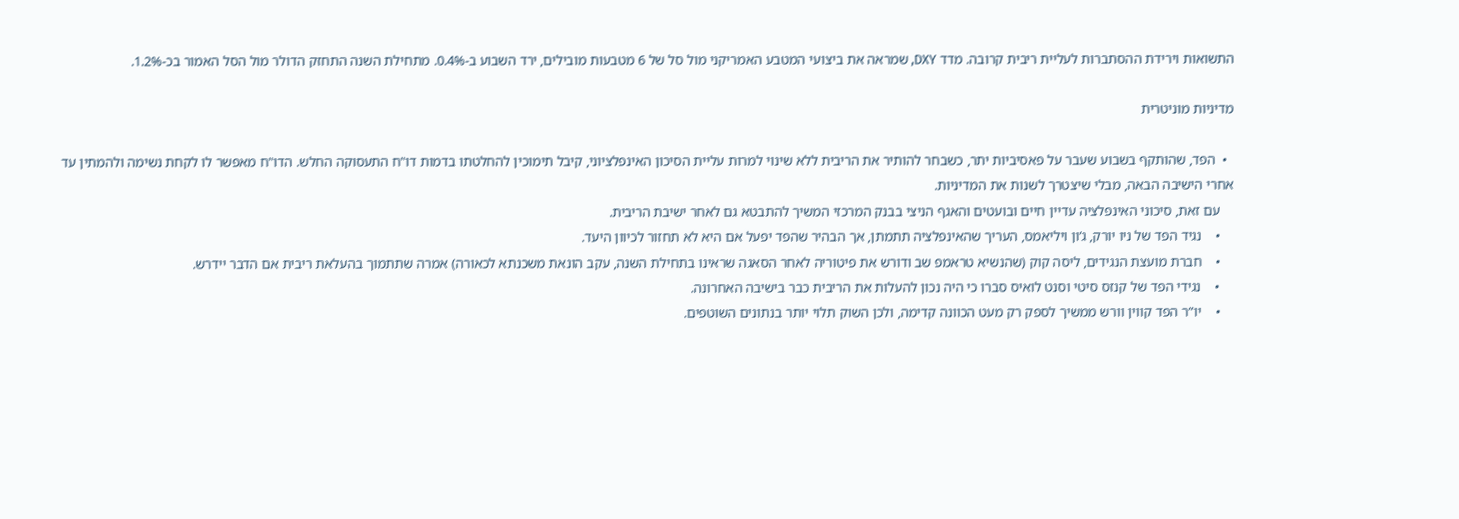התשואות וירידת ההסתברות לעליית ריבית קרובה. מדד DXY, שמראה את ביצועי המטבע האמריקני מול סל של 6 מטבעות מובילים, ירד השבוע ב-0.4%. מתחילת השנה התחזק הדולר מול הסל האמור בכ-1.2%.

מדיניות מוניטרית

  •  הפד, שהותקף בשבוע שעבר על פאסיביות יתר, כשבחר להותיר את הריבית ללא שינוי למרות עליית הסיכון האינפלציוני, קיבל תימוכין להחלטתו בדמות דו"ח התעסוקה החלש. הדו"ח מאפשר לו לקחת נשימה ולהמתין עד אחרי הישיבה הבאה, מבלי שיצטרך לשנות את המדיניות.
    עם זאת, סיכוני האינפלציה עדיין חיים ובועטים והאגף הניצי בבנק המרכזי המשיך להתבטא גם לאחר ישיבת הריבית.
    •    נגיד הפד של ניו יורק, ג’ון ויליאמס, העריך שהאינפלציה תתמתן, אך הבהיר שהפד יפעל אם היא לא תחזור לכיוון היעד.
    •    חברת מועצת הנגידים, ליסה קוק (שהנשיא טראמפ שב ודורש את פיטוריה לאחר הסאגה שראינו בתחילת השנה, עקב הונאת משכנתא לכאורה) אמרה שתתמוך בהעלאת ריבית אם הדבר יידרש.
    •    נגידי הפד של קנזס סיטי וסנט לואיס סברו כי היה נכון להעלות את הריבית כבר בישיבה האחרונה.
    •    יו”ר הפד קווין וורש ממשיך לספק רק מעט הכוונה קדימה, ולכן השוק תלוי יותר בנתונים השוטפים.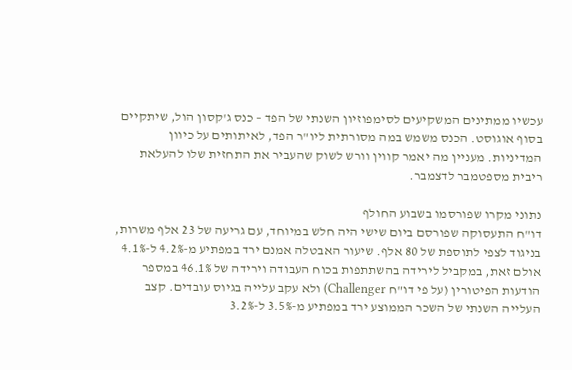עכשיו ממתינים המשקיעים לסימפוזיון השנתי של הפד – כנס ג'קסון הול, שיתקיים בסוף אוגוסט. הכנס משמש במה מסורתית ליו"ר הפד, לאיתותים על כיוון המדיניות. מעניין מה יאמר קווין וורש לשוק שהעביר את התחזית שלו להעלאת ריבית מספטמבר לדצמבר.

נתוני מקרו שפורסמו בשבוע החולף
דו"ח התעסוקה שפורסם ביום שישי היה חלש במיוחד, עם גריעה של 23 אלף משרות, בניגוד לצפי לתוספת של 80 אלף. שיעור האבטלה אמנם ירד במפתיע מ-4.2% ל-4.1% אולם זאת, במקביל לירידה בהשתתפות בכוח העבודה וירידה של 46.1% במספר הודעות הפיטורין (על פי דו"ח Challenger) ולא עקב עלייה בגיוס עובדים. קצב העלייה השנתי של השכר הממוצע ירד במפתיע מ-3.5% ל-3.2%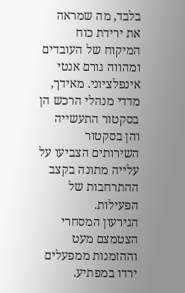בלבד, מה שמראה את ירידת כוח המיקוח של העובדים ומהווה גורם אנטי אינפלציוני. מאידך, מדדי מנהלי הרכש הן בסקטור התעשייה והן בסקטור השירותים הצביעו על עלייה מתונה בקצב ההתרחבות של הפעילות.
הגירעון המסחרי הצטמצם מעט וההזמנות ממפעלים ירדו במפתיע.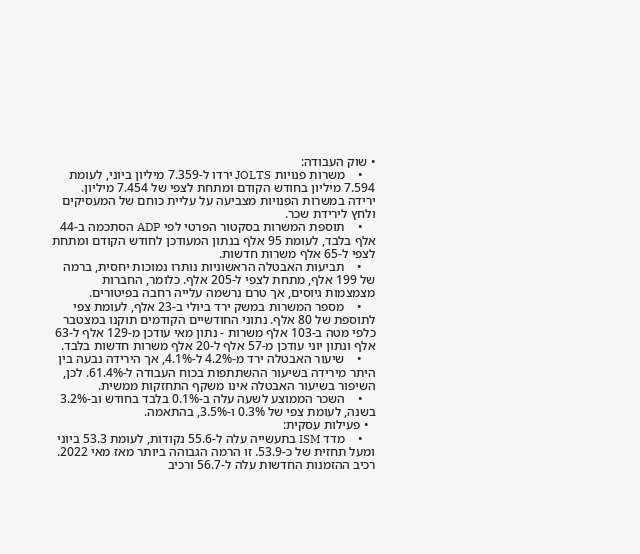• שוק העבודה:
    •    משרות פנויות JOLTS ירדו ל-7.359 מיליון ביוני, לעומת 7.594 מיליון בחודש הקודם ומתחת לצפי של 7.454 מיליון. ירידה במשרות הפנויות מצביעה על עליית כוחם של המעסיקים ולחץ לירידת שכר.
    •    תוספת המשרות בסקטור הפרטי לפי ADP הסתכמה ב-44 אלף בלבד, לעומת 95 אלף בנתון המעודכן לחודש הקודם ומתחת לצפי ל-65 אלף משרות חדשות.
    •    תביעות האבטלה הראשוניות נותרו נמוכות יחסית, ברמה של 199 אלף, מתחת לצפי ל-205 אלף. כלומר, החברות מצמצמות גיוסים, אך טרם נרשמה עלייה רחבה בפיטורים.
    •    מספר המשרות במשק ירד ביולי ב-23 אלף, לעומת צפי לתוספת של 80 אלף. נתוני החודשיים הקודמים תוקנו במצטבר כלפי מטה ב-103 אלף משרות - נתון מאי עודכן מ-129 אלף ל-63 אלף ונתון יוני עודכן מ-57 אלף ל-20 אלף משרות חדשות בלבד.
    •    שיעור האבטלה ירד מ-4.2% ל-4.1%, אך הירידה נבעה בין היתר מירידה בשיעור ההשתתפות בכוח העבודה ל-61.4%. לכן, השיפור בשיעור האבטלה אינו משקף התחזקות ממשית.
    •    השכר הממוצע לשעה עלה ב-0.1% בלבד בחודש וב-3.2% בשנה, לעומת צפי של 0.3% ו-3.5%, בהתאמה.
  • פעילות עסקית:
    •    מדד ISM בתעשייה עלה ל-55.6 נקודות, לעומת 53.3 ביוני ומעל תחזית של כ-53.9. זו הרמה הגבוהה ביותר מאז מאי 2022. רכיב ההזמנות החדשות עלה ל-56.7 ורכיב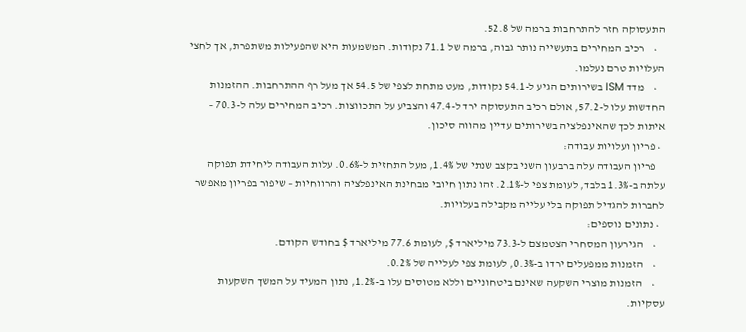התעסוקה חזר להתרחבות ברמה של 52.8.
    •    רכיב המחירים בתעשייה נותר גבוה, ברמה של 71.1 נקודות. המשמעות היא שהפעילות משתפרת, אך לחצי העלויות טרם נעלמו.
    •    מדד ISM בשירותים הגיע ל-54.1 נקודות, מעט מתחת לצפי של 54.5 אך מעל רף ההתרחבות. ההזמנות החדשות עלו ל-57.2, אולם רכיב התעסוקה ירד ל-47.4 והצביע על התכווצות. רכיב המחירים עלה ל-70.3 – איתות לכך שהאינפלציה בשירותים עדיין מהווה סיכון.
  • פריון ועלויות עבודה:
    פריון העבודה עלה ברבעון השני בקצב שנתי של 1.4%, מעל התחזית ל-0.6%. עלות העבודה ליחידת תפוקה עלתה ב-1.3% בלבד, לעומת צפי ל-2.1%. זהו נתון חיובי מבחינת האינפלציה והרווחיות – שיפור בפריון מאפשר לחברות להגדיל תפוקה בלי עלייה מקבילה בעלויות.
  • נתונים נוספים:
    •    הגירעון המסחרי הצטמצם ל-73.3 מיליארד $, לעומת 77.6 מיליארד $ בחודש הקודם.
    •    הזמנות ממפעלים ירדו ב-0.3%, לעומת צפי לעלייה של 0.2%.
    •    הזמנות מוצרי השקעה שאינם ביטחוניים וללא מטוסים עלו ב-1.2%, נתון המעיד על המשך השקעות עסקיות.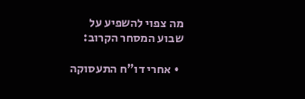מה צפוי להשפיע על שבוע המסחר הקרוב:

  • אחרי דו"ח התעסוקה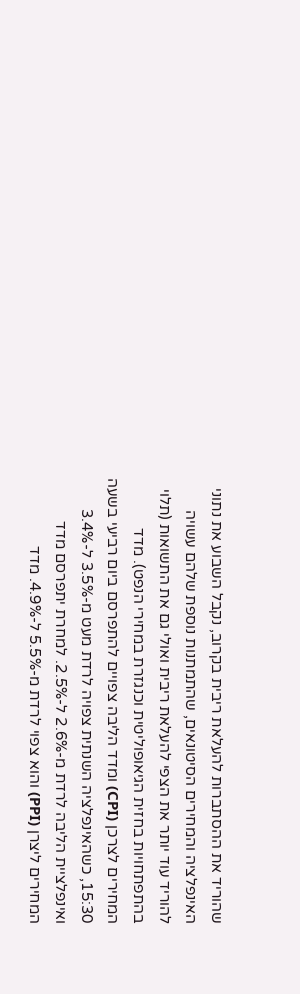שהוריד את ההסתברות להעלאת ריבית בקרוב, נקבל השבוע את נתוני האינפלציה והמחירים הסיטונאים, שהתמתנות נוספת שלהם עשויה להוריד עוד יותר את הצפי להעלאת ריבית ואולי גם את התשואות (תלוי בהתפתחויות בחזית הגיאופוליטית וכנגזרת במחירי הנפט). מדד המחירים לצרכן (CPI) ומדד הליבה צפויים להתפרסם ביום רביעי בשעה 15:30, כשהאינפלציה השנתית צפויה לרדת מעט מ-3.5% ל-3.4% ואינפלציית הליבה לרדת מ-2.6% ל-2.5%. למחרת יתפרסם מדד המחירים ליצרן (PPI) והוא צפוי לרדת מ-5.5% ל-4.9%. מדד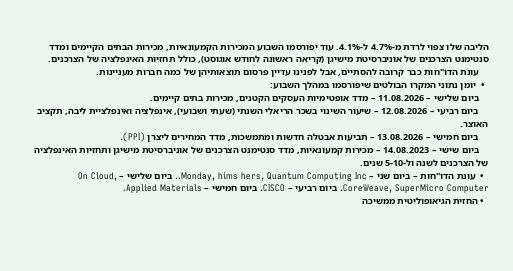הליבה שלו צפוי לרדת מ-4.7% ל-4.1%. עוד יפורסמו השבוע המכירות הקמעונאיות, מכירות הבתים הקיימים ומדד סנטימנט הצרכנים של אוניברסיטת מישיגן (קריאה ראשונה לחודש אוגוסט), כולל תחזיות האינפלציה של הצרכנים.
    עונת הדו"חות כבר קרובה להסתיים, אבל לפנינו עדיין פרסום תוצאותיהן של כמה חברות מעניינות.
  •  יומן נתוני המקרו הבולטים שיפורסמו במהלך השבוע:
    ביום שלישי – 11.08.2026 – מדד אופטימיות העסקים הקטנים, מכירות בתים קיימים.
    ביום רביעי – 12.08.2026 – שיעור השינוי בשכר הריאלי השנתי (שעתי ושבועי), אינפלציה ואינפלציית ליבה, תקציב האוצר.
    ביום חמישי – 13.08.2026 – תביעות אבטלה חדשות ומתמשכות, מדד המחירים ליצרן (PPI).
    ביום שישי – 14.08.2023 – מכירות קמעונאיות, מדד סנטימנט הצרכנים של אוניברסיטת מישיגן ותחזיות האינפלציה של הצרכנים לשנה ול-5-10 שנים.
  •  עונת הדו"חות – ביום שני – Monday, hims hers, Quantum Computing Inc.. ביום שלישי – On Cloud, CoreWeave, SuperMicro Computer. ביום רביעי – CISCO. ביום חמישי – Applied Materials.
  • החזית הגיאופוליטית ממשיכה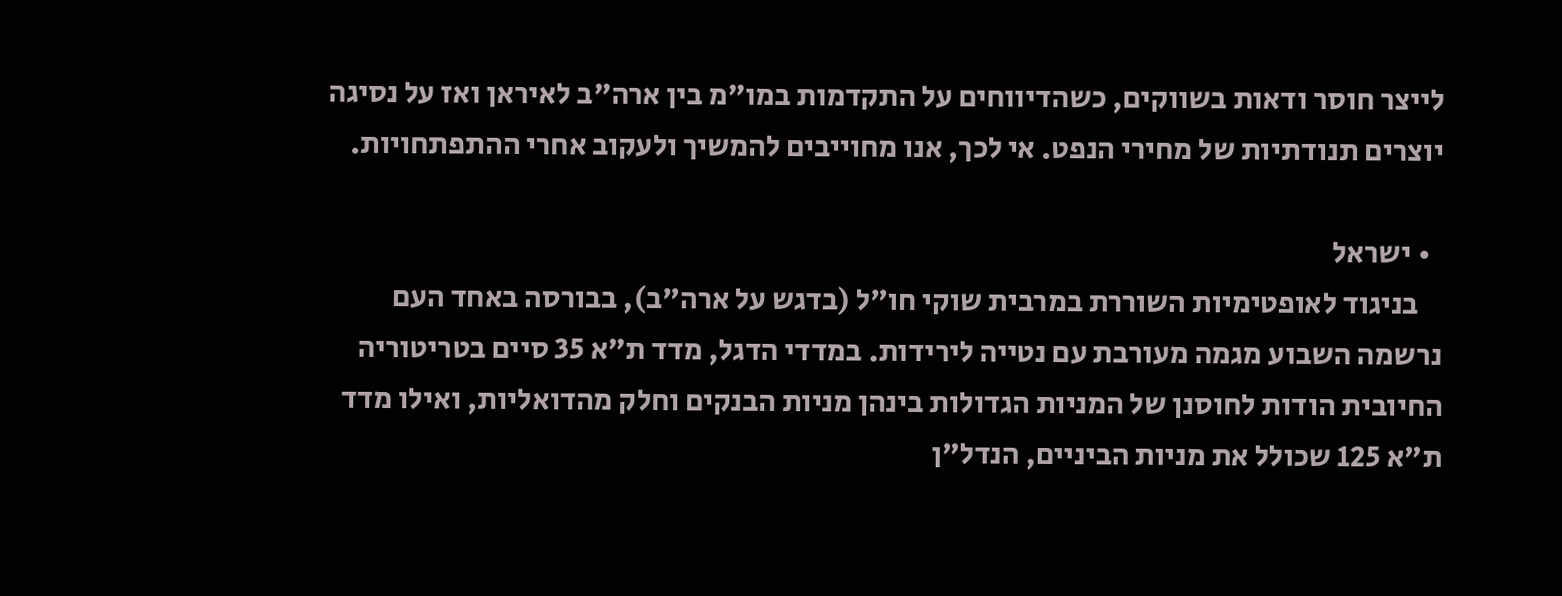לייצר חוסר ודאות בשווקים, כשהדיווחים על התקדמות במו"מ בין ארה"ב לאיראן ואז על נסיגה יוצרים תנודתיות של מחירי הנפט. אי לכך, אנו מחוייבים להמשיך ולעקוב אחרי ההתפתחויות.

  • ישראל
    בניגוד לאופטימיות השוררת במרבית שוקי חו"ל (בדגש על ארה"ב), בבורסה באחד העם נרשמה השבוע מגמה מעורבת עם נטייה לירידות. במדדי הדגל, מדד ת"א 35 סיים בטריטוריה החיובית הודות לחוסנן של המניות הגדולות בינהן מניות הבנקים וחלק מהדואליות, ואילו מדד ת"א 125 שכולל את מניות הביניים, הנדל"ן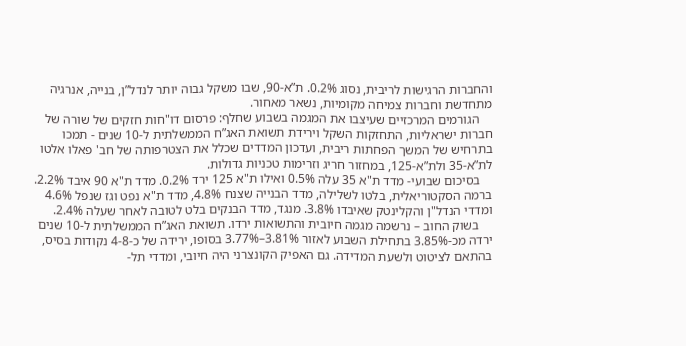והחברות הרגישות לריבית, נסוג 0.2%. ת”א-90, שבו משקל גבוה יותר לנדל”ן, בנייה, אנרגיה מתחדשת וחברות צמיחה מקומיות, נשאר מאחור.
    הגורמים המרכזיים שעיצבו את המגמה בשבוע שחלף: פרסום דו"חות חזקים של שורה של חברות ישראליות, התחזקות השקל וירידת תשואת האג”ח הממשלתית ל-10 שנים - תמכו בתרחיש של המשך הפחתות ריבית, ועדכון המדדים שכלל את הצטרפותה של חב' פאלו אלטו לת”א-35 ולת”א-125, במחזור חריג וזרימות טכניות גדולות.
    בסיכום שבועי- מדד ת"א 35 עלה 0.5% ואילו ת"א 125 ירד 0.2%. מדד ת"א 90 איבד 2.2%. ברמה הסקטוריאלית, בלטו לשלילה, מדד הבנייה שצנח 4.8%, מדד ת"א נפט וגז שנפל 4.6% ומדדי הנדל"ן והקלינטק שאיבדו 3.8%. מנגד, מדד הבנקים בלט לטובה לאחר שעלה 2.4%.
    בשוק החוב – נרשמה מגמה חיובית והתשואות ירדו. תשואת האג”ח הממשלתית ל-10 שנים ירדה מכ-3.85% בתחילת השבוע לאזור 3.81%–3.77% בסופו, ירידה של כ-4-8 נקודות בסיס, בהתאם לציטוט ולשעת המדידה. גם האפיק הקונצרני היה חיובי, ומדדי תל-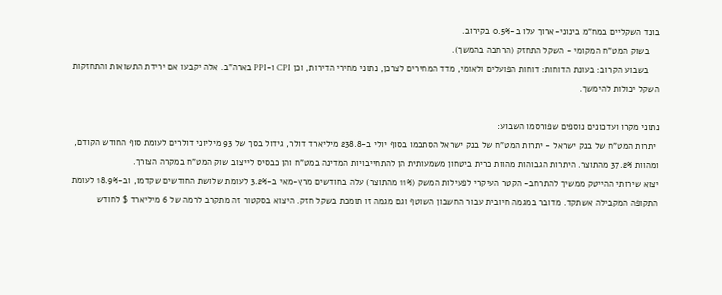בונד השקליים במח”מ בינוני-ארוך עלו ב-0.5% בקירוב.
    בשוק המט"ח המקומי - השקל התחזק (הרחבה בהמשך).
    בשבוע הקרוב: בעונת הדוחות: דוחות הפועלים ולאומי, מדד המחירים לצרכן, נתוני מחירי הדירות, וכן CPI ו-PPI בארה”ב. אלה יקבעו אם ירידת התשואות והתחזקות השקל יכולות להימשך.

נתוני מקרו ועדכונים נוספים שפורסמו השבוע:
 יתרות המט"ח של בנק ישראל - יתרות המט”ח של בנק ישראל הסתכמו בסוף יולי ב-238.8 מיליארד דולר, גידול בסך של 93 מיליוני דולרים לעומת סוף החודש הקודם, ומהוות 37.2% מהתוצר. היתרות הגבוהות מהוות כרית ביטחון משמעותית הן להתחייבויות המדינה במט"ח והן כבסיס לייצוב שוק המט”ח במקרה הצורך.
יצוא שירותי ההייטק ממשיך להתרחב- הקטר העיקרי לפעילות המשק (11% מהתוצר) עלה בחודשים מרץ-מאי ב-3.2% לעומת שלושת החודשים שקדמו, וב-18.9% לעומת התקופה המקבילה אשתקד. מדובר במגמה חיובית עבור החשבון השוטף וגם מגמה זו תומכת בשקל חזק. היצוא בסקטור זה מתקרב לרמה של 6 מיליארד $ לחודש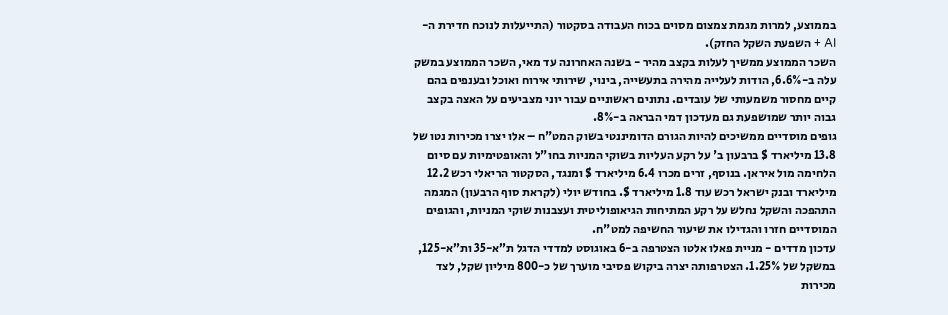בממוצע, למרות מגמת צמצום מסוים בכוח העבודה בסקטור (התייעלות לנוכח חדירת ה-AI + השפעת השקל החזק).
השכר הממוצע ממשיך לעלות בקצב מהיר - בשנה האחרונה עד מאי, השכר הממוצע במשק עלה ב-6.6%, הודות לעלייה מהירה בתעשייה, בינוי, שירותי אירוח ואוכל ובענפים בהם קיים מחסור משמעותי של עובדים. נתונים ראשוניים עבור יוני מצביעים על האצה בקצב גבוה יותר שמושפעת גם מעדכון דמי הבראה ב-8%.
גופים מוסדיים ממשיכים להיות הגורם הדומיננטי בשוק המט"ח – אלו יצרו מכירות נטו של 13.8 מיליארד $ ברבעון ב' על רקע העליות בשוקי המניות בחו"ל והאופטימיות עם סיום הלחימה מול איראן. בנוסף, זרים מכרו 6.4 מיליארד $ ומנגד, הסקטור הריאלי רכש 12.2 מיליארד ובנק ישראל רכש עוד 1.8 מיליארד $. בחודש יולי (לקראת סוף הרבעון) המגמה התהפכה והשקל נחלש על רקע המתיחות הגיאופוליטית ועצבנות שוקי המניות, והגופים המוסדיים חזרו והגדילו את שיעור החשיפה למט"ח.
עדכון מדדים - מניית פאלו אלטו הצטרפה ב-6 באוגוסט למדדי הדגל ת”א-35 ות”א-125, במשקל של 1.25%. הצטרפותה יצרה ביקוש פסיבי מוערך של כ-800 מיליון שקל, לצד מכירות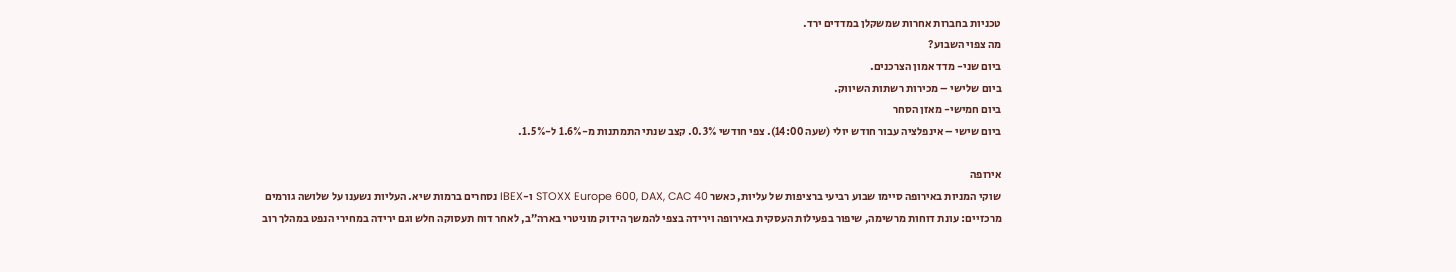טכניות בחברות אחרות שמשקלן במדדים ירד.
מה צפוי השבוע?
ביום שני- מדד אמון הצרכנים.
ביום שלישי – מכירות רשתות השיווק.
ביום חמישי- מאזן הסחר
ביום שישי – אינפלציה עבור חודש יולי (שעה 14:00). צפי חודשי 0.3%. קצב שנתי התמתנות מ-1.6% ל-1.5%.

אירופה
שוקי המניות באירופה סיימו שבוע רביעי ברציפות של עליות, כאשר STOXX Europe 600, DAX, CAC 40 ו-IBEX נסחרים ברמות שיא. העליות נשענו על שלושה גורמים מרכזיים: עונת דוחות מרשימה, שיפור בפעילות העסקית באירופה וירידה בצפי להמשך הידוק מוניטרי בארה”ב, לאחר דוח תעסוקה חלש וגם ירידה במחירי הנפט במהלך רוב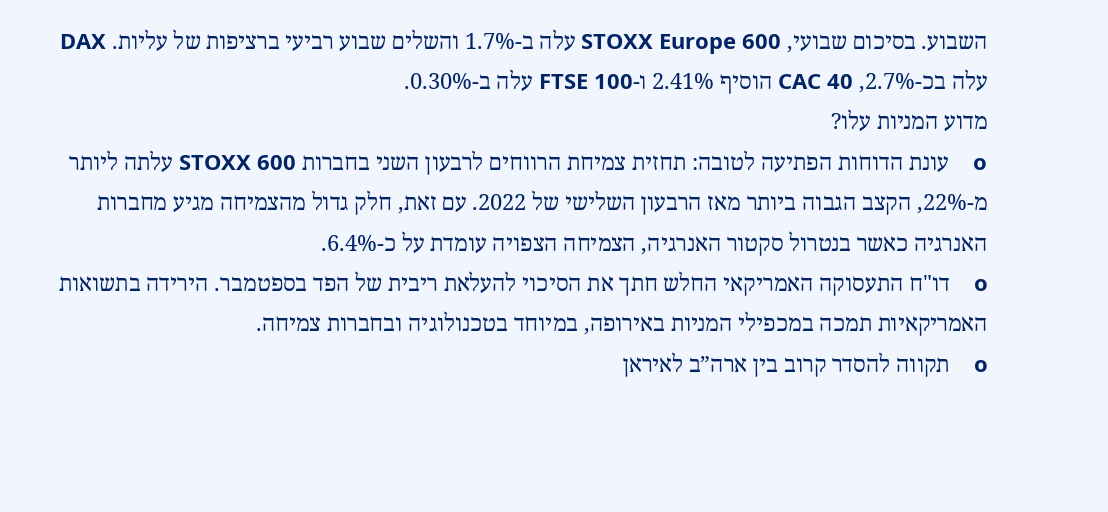השבוע. בסיכום שבועי, STOXX Europe 600 עלה ב-1.7% והשלים שבוע רביעי ברציפות של עליות. DAX עלה בכ-2.7%, CAC 40 הוסיף 2.41% ו-FTSE 100 עלה ב-0.30%.
מדוע המניות עלו?
o    עונת הדוחות הפתיעה לטובה: תחזית צמיחת הרווחים לרבעון השני בחברות STOXX 600 עלתה ליותר מ-22%, הקצב הגבוה ביותר מאז הרבעון השלישי של 2022. עם זאת, חלק גדול מהצמיחה מגיע מחברות האנרגיה כאשר בנטרול סקטור האנרגיה, הצמיחה הצפויה עומדת על כ-6.4%.
o    דו"ח התעסוקה האמריקאי החלש חתך את הסיכוי להעלאת ריבית של הפד בספטמבר. הירידה בתשואות האמריקאיות תמכה במכפילי המניות באירופה, במיוחד בטכנולוגיה ובחברות צמיחה.
o    תקווה להסדר קרוב בין ארה”ב לאיראן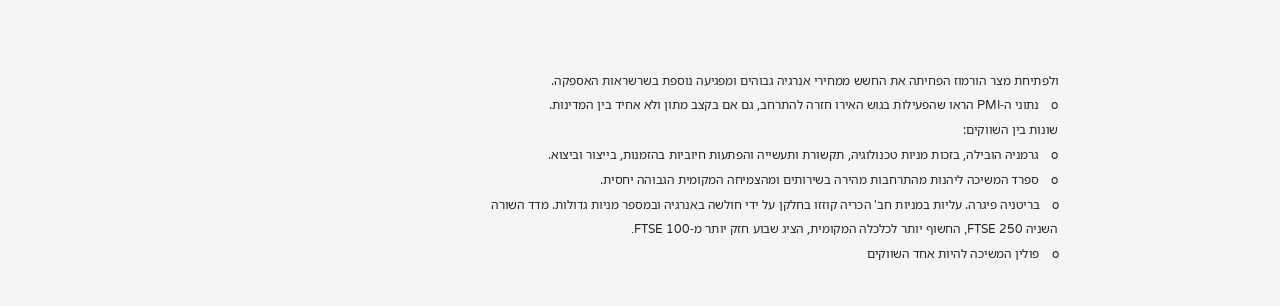ולפתיחת מצר הורמוז הפחיתה את החשש ממחירי אנרגיה גבוהים ומפגיעה נוספת בשרשראות האספקה.
o    נתוני ה-PMI הראו שהפעילות בגוש האירו חזרה להתרחב, גם אם בקצב מתון ולא אחיד בין המדינות.
שונות בין השווקים:
o    גרמניה הובילה, בזכות מניות טכנולוגיה, תקשורת ותעשייה והפתעות חיוביות בהזמנות, בייצור וביצוא.
o    ספרד המשיכה ליהנות מהתרחבות מהירה בשירותים ומהצמיחה המקומית הגבוהה יחסית.
o    בריטניה פיגרה. עליות במניות חב' הכריה קוזזו בחלקן על ידי חולשה באנרגיה ובמספר מניות גדולות. מדד השורה השניה FTSE 250, החשוף יותר לכלכלה המקומית, הציג שבוע חזק יותר מ-FTSE 100.
o    פולין המשיכה להיות אחד השווקים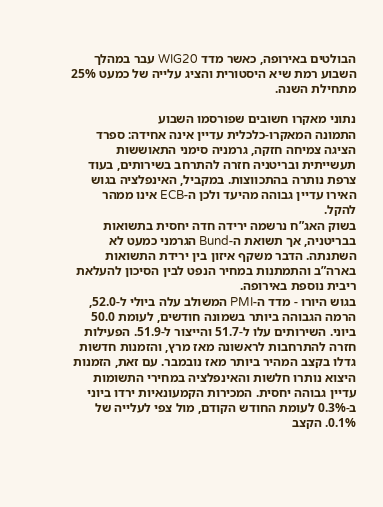הבולטים באירופה, כאשר מדד WIG20 עבר במהלך השבוע רמת שיא היסטורית והציג עלייה של כמעט 25% מתחילת השנה.

נתוני מאקרו חשובים שפורסמו השבוע
התמונה המאקרו-כלכלית עדיין אינה אחידה: ספרד הציגה צמיחה חזקה, גרמניה סימני התאוששות תעשייתית ובריטניה חזרה להתרחב בשירותים, בעוד צרפת נותרה בהתכווצות. במקביל, האינפלציה בגוש האירו עדיין גבוהה מהיעד ולכן ה-ECB אינו ממהר להקל.
בשוק האג”ח נרשמה ירידה חדה יחסית בתשואות בבריטניה, אך תשואת ה-Bund הגרמני כמעט לא השתנתה. הדבר משקף איזון בין ירידת התשואות בארה”ב והתמתנות במחיר הנפט לבין הסיכון להעלאת ריבית נוספת באירופה.
בגוש היורו - מדד ה-PMI המשולב עלה ביולי ל-52.0, הרמה הגבוהה ביותר בשמונה חודשים, לעומת 50.0 ביוני. השירותים עלו ל-51.7 והייצור ל-51.9. הפעילות חזרה להתרחבות לראשונה מאז מרץ, והזמנות חדשות גדלו בקצב המהיר ביותר מאז נובמבר. עם זאת, הזמנות היצוא נותרו חלשות והאינפלציה במחירי התשומות עדיין גבוהה יחסית. המכירות הקמעונאיות ירדו ביוני ב-0.3% לעומת החודש הקודם, מול צפי לעלייה של 0.1%. הקצב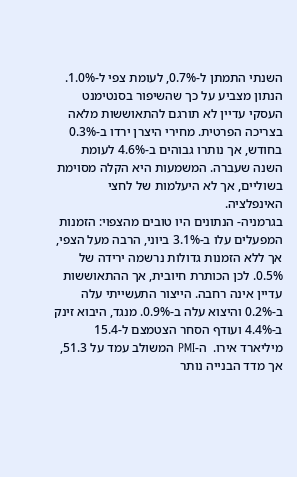השנתי התמתן ל-0.7%, לעומת צפי ל-1.0%. הנתון מצביע על כך שהשיפור בסנטימנט העסקי עדיין לא תורגם להתאוששות מלאה בצריכה הפרטית. מחירי היצרן ירדו ב-0.3% בחודש, אך נותרו גבוהים ב-4.6% לעומת השנה שעברה. המשמעות היא הקלה מסוימת בשוליים, אך לא היעלמות של לחצי האינפלציה.
בגרמניה- הנתונים היו טובים מהצפוי: הזמנות המפעלים עלו ב-3.1% ביוני, הרבה מעל הצפי, אך ללא הזמנות גדולות נרשמה ירידה של 0.5%. לכן הכותרת חיובית, אך ההתאוששות עדיין אינה רחבה. הייצור התעשייתי עלה ב-0.2% והיצוא עלה ב-0.9%. מנגד, היבוא זינק ב-4.4% ועודף הסחר הצטמצם ל-15.4 מיליארד אירו.  ה-PMI המשולב עמד על 51.3, אך מדד הבנייה נותר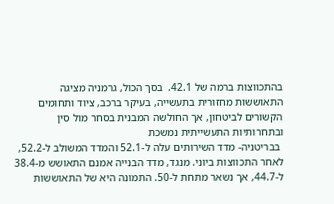בהתכווצות ברמה של 42.1.  בסך הכול, גרמניה מציגה התאוששות מחזורית בתעשייה, בעיקר ברכב, ציוד ותחומים הקשורים לביטחון, אך החולשה המבנית בסחר מול סין ובתחרותיות התעשייתית נמשכת
 בבריטניה- מדד השירותים עלה ל-52.1 והמדד המשולב ל-52.2, לאחר התכווצות ביוני. מנגד, מדד הבנייה אמנם התאושש מ-38.4 ל-44.7, אך נשאר מתחת ל-50. התמונה היא של התאוששות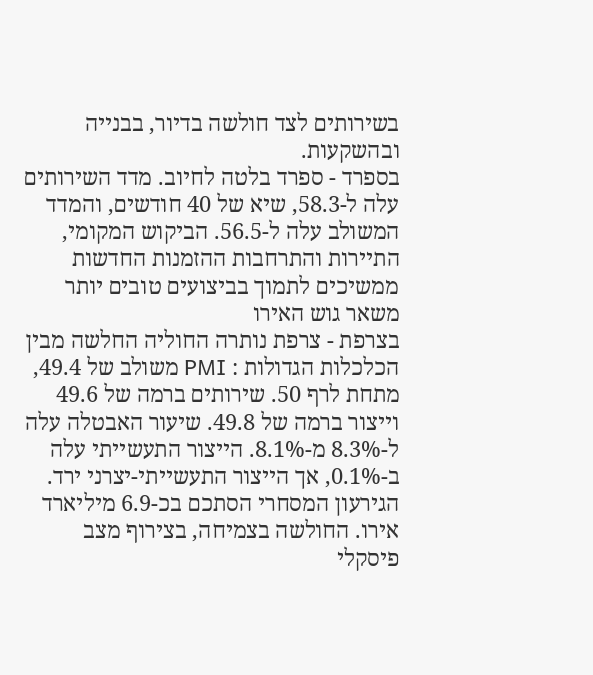בשירותים לצד חולשה בדיור, בבנייה ובהשקעות.
בספרד - ספרד בלטה לחיוב. מדד השירותים עלה ל-58.3, שיא של 40 חודשים, והמדד המשולב עלה ל-56.5. הביקוש המקומי, התיירות והתרחבות ההזמנות החדשות ממשיכים לתמוך בביצועים טובים יותר משאר גוש האירו
בצרפת - צרפת נותרה החוליה החלשה מבין הכלכלות הגדולות : PMI משולב של 49.4, מתחת לרף 50. שירותים ברמה של 49.6 וייצור ברמה של 49.8. שיעור האבטלה עלה ל-8.3% מ-8.1%. הייצור התעשייתי עלה ב-0.1%, אך הייצור התעשייתי-יצרני ירד. הגירעון המסחרי הסתכם בכ-6.9 מיליארד אירו. החולשה בצמיחה, בצירוף מצב פיסקלי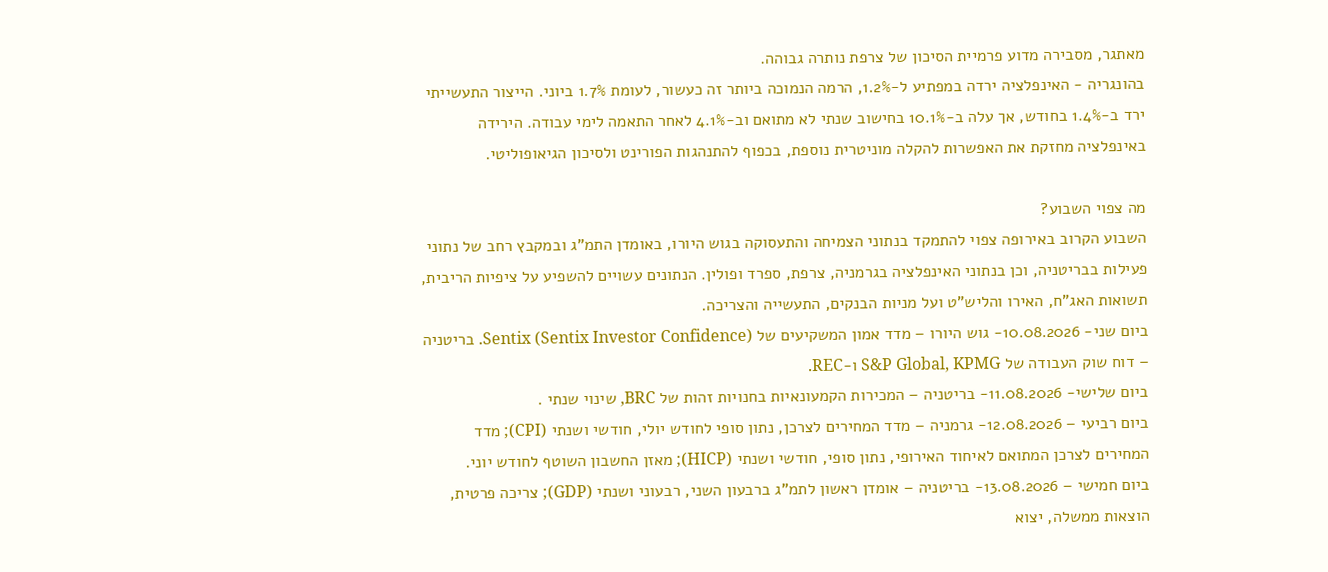מאתגר, מסבירה מדוע פרמיית הסיכון של צרפת נותרה גבוהה.
בהונגריה - האינפלציה ירדה במפתיע ל-1.2%, הרמה הנמוכה ביותר זה כעשור, לעומת 1.7% ביוני. הייצור התעשייתי ירד ב-1.4% בחודש, אך עלה ב-10.1% בחישוב שנתי לא מתואם וב-4.1% לאחר התאמה לימי עבודה. הירידה באינפלציה מחזקת את האפשרות להקלה מוניטרית נוספת, בכפוף להתנהגות הפורינט ולסיכון הגיאופוליטי.

מה צפוי השבוע?
השבוע הקרוב באירופה צפוי להתמקד בנתוני הצמיחה והתעסוקה בגוש היורו, באומדן התמ”ג ובמקבץ רחב של נתוני פעילות בבריטניה, וכן בנתוני האינפלציה בגרמניה, צרפת, ספרד ופולין. הנתונים עשויים להשפיע על ציפיות הריבית, תשואות האג”ח, האירו והליש”ט ועל מניות הבנקים, התעשייה והצריכה.
ביום שני- 10.08.2026- גוש היורו – מדד אמון המשקיעים של Sentix (Sentix Investor Confidence). בריטניה – דוח שוק העבודה של S&P Global, KPMG ו-REC.
ביום שלישי- 11.08.2026- בריטניה – המכירות הקמעונאיות בחנויות זהות של BRC, שינוי שנתי .
ביום רביעי – 12.08.2026- גרמניה – מדד המחירים לצרכן, נתון סופי לחודש יולי, חודשי ושנתי (CPI); מדד המחירים לצרכן המתואם לאיחוד האירופי, נתון סופי, חודשי ושנתי (HICP); מאזן החשבון השוטף לחודש יוני.
ביום חמישי – 13.08.2026- בריטניה – אומדן ראשון לתמ”ג ברבעון השני, רבעוני ושנתי (GDP); צריכה פרטית, הוצאות ממשלה, יצוא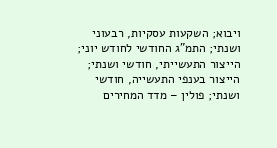ויבוא; השקעות עסקיות, רבעוני ושנתי; התמ”ג החודשי לחודש יוני; הייצור התעשייתי, חודשי ושנתי; הייצור בענפי התעשייה, חודשי ושנתי; פולין – מדד המחירים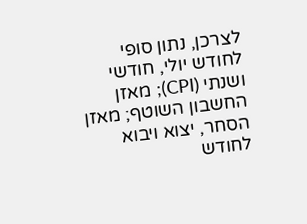לצרכן, נתון סופי לחודש יולי, חודשי ושנתי (CPI); מאזן החשבון השוטף; מאזן הסחר, יצוא ויבוא לחודש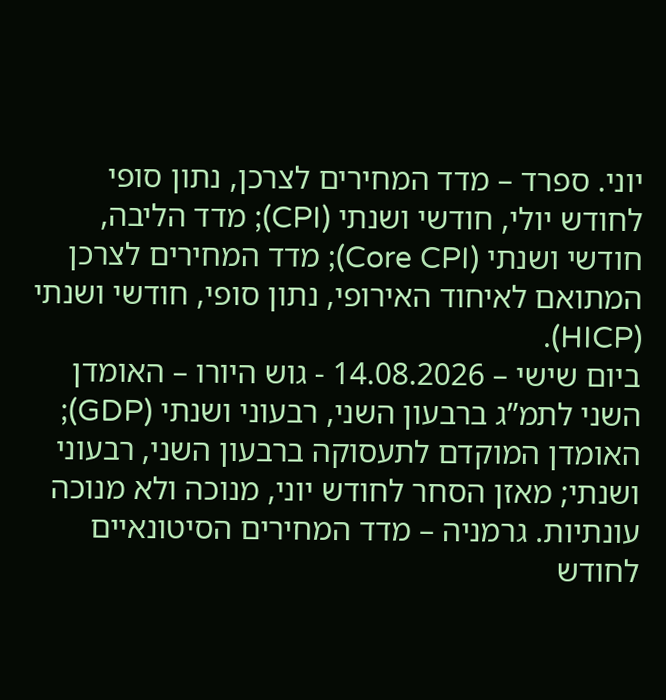יוני. ספרד – מדד המחירים לצרכן, נתון סופי לחודש יולי, חודשי ושנתי (CPI); מדד הליבה, חודשי ושנתי (Core CPI); מדד המחירים לצרכן המתואם לאיחוד האירופי, נתון סופי, חודשי ושנתי (HICP).
ביום שישי – 14.08.2026 - גוש היורו – האומדן השני לתמ”ג ברבעון השני, רבעוני ושנתי (GDP); האומדן המוקדם לתעסוקה ברבעון השני, רבעוני ושנתי; מאזן הסחר לחודש יוני, מנוכה ולא מנוכה עונתיות. גרמניה – מדד המחירים הסיטונאיים לחודש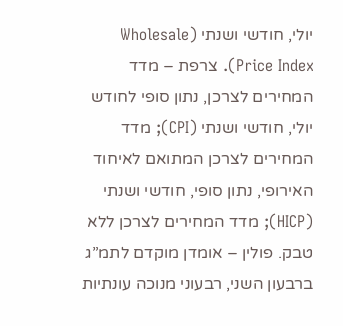יולי, חודשי ושנתי (Wholesale Price Index). צרפת – מדד המחירים לצרכן, נתון סופי לחודש יולי, חודשי ושנתי (CPI); מדד המחירים לצרכן המתואם לאיחוד האירופי, נתון סופי, חודשי ושנתי (HICP); מדד המחירים לצרכן ללא טבק. פולין – אומדן מוקדם לתמ”ג ברבעון השני, רבעוני מנוכה עונתיות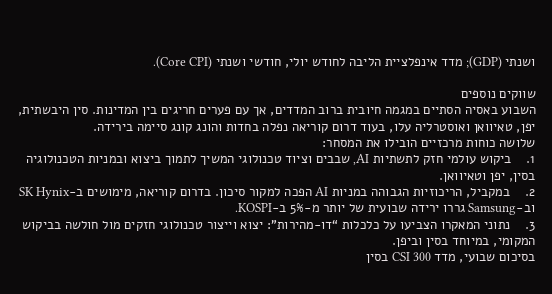ושנתי (GDP); מדד אינפלציית הליבה לחודש יולי, חודשי ושנתי (Core CPI).

שווקים נוספים
השבוע באסיה הסתיים במגמה חיובית ברוב המדדים, אך עם פערים חריגים בין המדינות. סין היבשתית, יפן, טאיוואן ואוסטרליה עלו, בעוד דרום קוריאה נפלה בחדות והונג קונג סיימה בירידה.
שלושה כוחות מרכזיים הובילו את המסחר:
1.    ביקוש עולמי חזק לתשתיות AI, שבבים וציוד טכנולוגי המשיך לתמוך ביצוא ובמניות הטכנולוגיה בסין, יפן וטאיוואן.
2.    במקביל, הריכוזיות הגבוהה במניות AI הפכה למקור סיכון. בדרום קוריאה, מימושים ב-SK Hynix וב-Samsung גררו ירידה שבועית של יותר מ-5% ב-KOSPI.
3.    נתוני המאקרו הצביעו על כלכלות “דו-מהירות”: יצוא וייצור טכנולוגי חזקים מול חולשה בביקוש המקומי, במיוחד בסין וביפן.
בסיכום שבועי, מדד CSI 300 בסין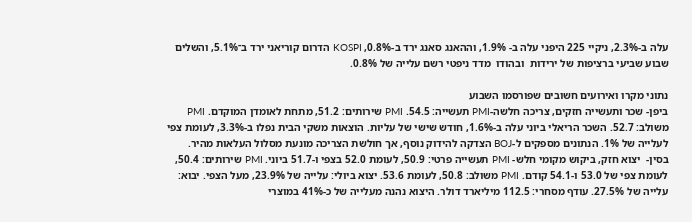עלה ב-2.3%, ניקיי 225 היפני עלה ב- 1.9%, וההאנג סאנג ירד ב-0.8%, KOSPI הדרום קוריאני ירד ב־5.1%, והשלים שבוע שביעי ברציפות של ירידות  ובהודו  מדד ניפטי רשם עלייה של 0.8%.

נתוני מקרו ואירועים חשובים שפורסמו השבוע
ביפן- שכר ותעשייה חזקים, צריכה חלשה-PMI תעשייה: 54.5. PMI שירותים: 51.2, מתחת לאומדן המוקדם. PMI משולב: 52.7. השכר הריאלי ביוני עלה ב-1.6%, חודש שישי של עליות. הוצאות משקי הבית נפלו ב-3.3%, לעומת צפי לעלייה של 1%. הנתונים מספקים ל-BOJ הצדקה להידוק נוסף, אך חולשת הצריכה מונעת מסלול העלאות מהיר.
בסין-  יצוא חזק, ביקוש מקומי חלש- PMI תעשייה פרטי: 50.9, לעומת 52.0 בצפי ו-51.7 ביוני. PMI שירותים: 50.4, לעומת צפי של 53.0 ו-54.1 קודם. PMI משולב: 50.8, לעומת 53.6. יצוא ביולי: עלייה של 23.9%, מעל הצפי. יבוא: עלייה של 27.5%. עודף מסחרי: 112.5 מיליארד דולר. היצוא נהנה מעלייה של כ-41% במוצרי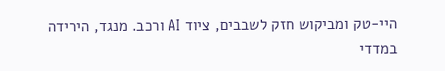היי-טק ומביקוש חזק לשבבים, ציוד AI ורכב. מנגד, הירידה במדדי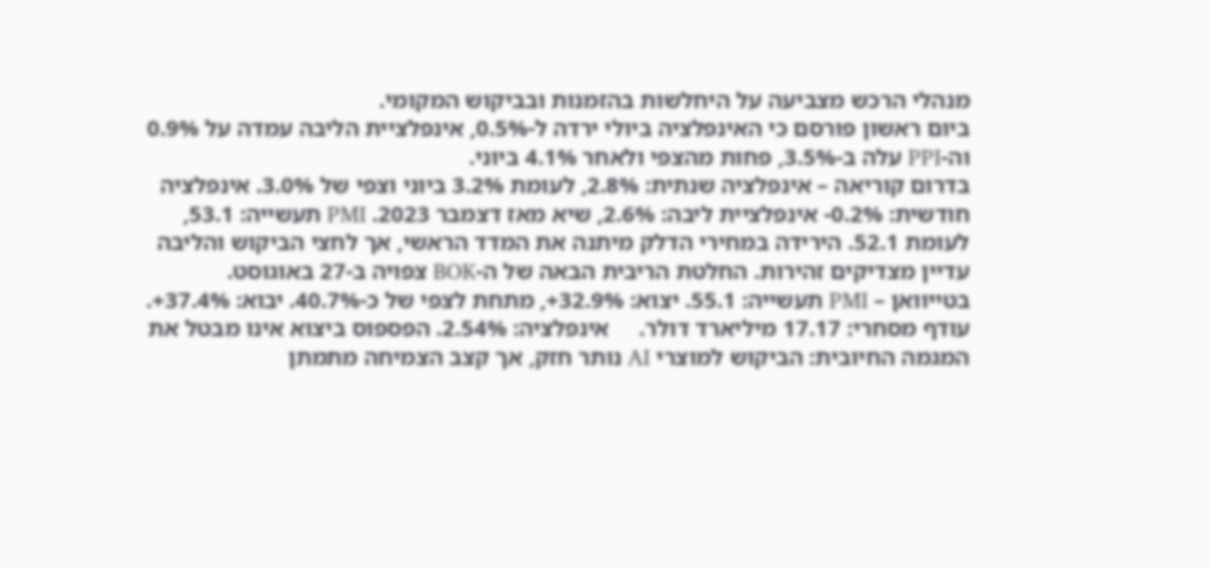מנהלי הרכש מצביעה על היחלשות בהזמנות ובביקוש המקומי.
ביום ראשון פורסם כי האינפלציה ביולי ירדה ל-0.5%, אינפלציית הליבה עמדה על 0.9% וה-PPI עלה ב-3.5%, פחות מהצפי ולאחר 4.1% ביוני.
בדרום קוריאה – אינפלציה שנתית: 2.8%, לעומת 3.2% ביוני וצפי של 3.0%. אינפלציה חודשית: 0.2%- אינפלציית ליבה: 2.6%, שיא מאז דצמבר 2023. PMI תעשייה: 53.1, לעומת 52.1. הירידה במחירי הדלק מיתנה את המדד הראשי, אך לחצי הביקוש והליבה עדיין מצדיקים זהירות. החלטת הריבית הבאה של ה-BOK צפויה ב-27 באוגוסט.
בטייוואן – PMI תעשייה: 55.1. יצוא: 32.9%+, מתחת לצפי של כ-40.7%. יבוא: 37.4%+. עודף מסחרי: 17.17 מיליארד דולר.     אינפלציה: 2.54%. הפספוס ביצוא אינו מבטל את המגמה החיובית: הביקוש למוצרי AI נותר חזק, אך קצב הצמיחה מתמתן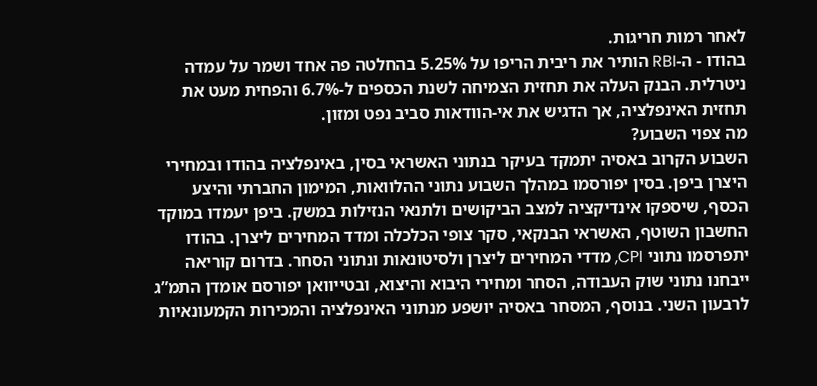לאחר רמות חריגות.
בהודו - ה-RBI הותיר את ריבית הריפו על 5.25% בהחלטה פה אחד ושמר על עמדה ניטרלית. הבנק העלה את תחזית הצמיחה לשנת הכספים ל-6.7% והפחית מעט את תחזית האינפלציה, אך הדגיש את אי-הוודאות סביב נפט ומזון.
מה צפוי השבוע?
השבוע הקרוב באסיה יתמקד בעיקר בנתוני האשראי בסין, באינפלציה בהודו ובמחירי היצרן ביפן. בסין יפורסמו במהלך השבוע נתוני ההלוואות, המימון החברתי והיצע הכסף, שיספקו אינדיקציה למצב הביקושים ולתנאי הנזילות במשק. ביפן יעמדו במוקד החשבון השוטף, האשראי הבנקאי, סקר צופי הכלכלה ומדד המחירים ליצרן. בהודו יתפרסמו נתוני CPI, מדדי המחירים ליצרן ולסיטונאות ונתוני הסחר. בדרום קוריאה ייבחנו נתוני שוק העבודה, הסחר ומחירי היבוא והיצוא, ובטייוואן יפורסם אומדן התמ”ג לרבעון השני. בנוסף, המסחר באסיה יושפע מנתוני האינפלציה והמכירות הקמעונאיות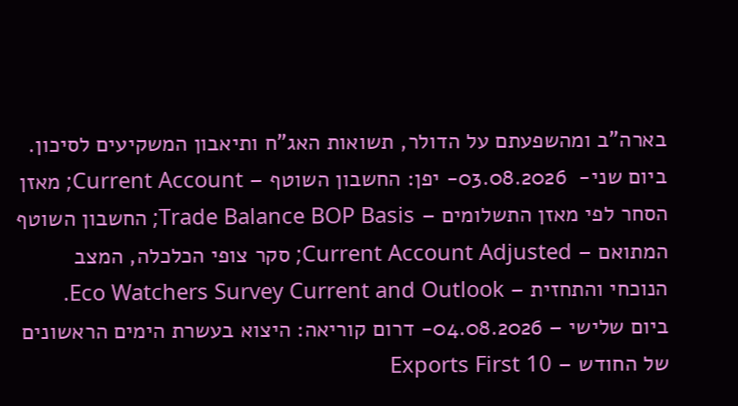בארה”ב ומהשפעתם על הדולר, תשואות האג”ח ותיאבון המשקיעים לסיכון.
ביום שני-  03.08.2026- יפן: החשבון השוטף – Current Account; מאזן הסחר לפי מאזן התשלומים – Trade Balance BOP Basis; החשבון השוטף המתואם – Current Account Adjusted; סקר צופי הכלכלה, המצב הנוכחי והתחזית – Eco Watchers Survey Current and Outlook.
ביום שלישי – 04.08.2026- דרום קוריאה: היצוא בעשרת הימים הראשונים של החודש – Exports First 10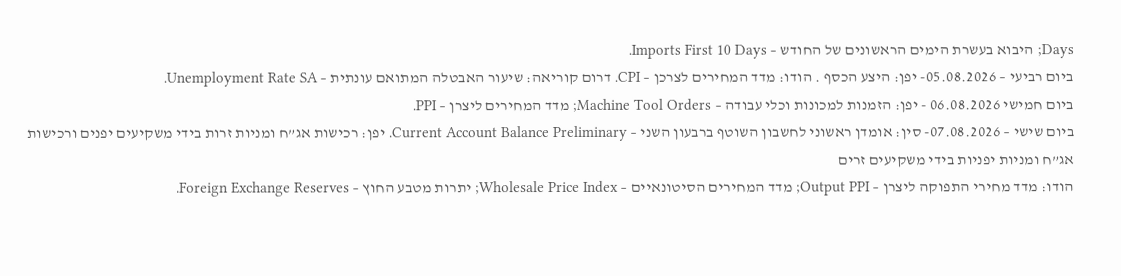Days; היבוא בעשרת הימים הראשונים של החודש – Imports First 10 Days.
ביום רביעי – 05.08.2026- יפן: היצע הכסף . הודו: מדד המחירים לצרכן – CPI. דרום קוריאה: שיעור האבטלה המתואם עונתית – Unemployment Rate SA.
ביום חמישי 06.08.2026 - יפן: הזמנות למכונות וכלי עבודה – Machine Tool Orders; מדד המחירים ליצרן – PPI.
ביום שישי – 07.08.2026- סין: אומדן ראשוני לחשבון השוטף ברבעון השני – Current Account Balance Preliminary. יפן: רכישות אג”ח ומניות זרות בידי משקיעים יפנים ורכישות אג”ח ומניות יפניות בידי משקיעים זרים
הודו: מדד מחירי התפוקה ליצרן – Output PPI; מדד המחירים הסיטונאיים – Wholesale Price Index; יתרות מטבע החוץ – Foreign Exchange Reserves.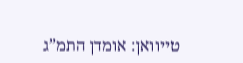טייוואן: אומדן התמ”ג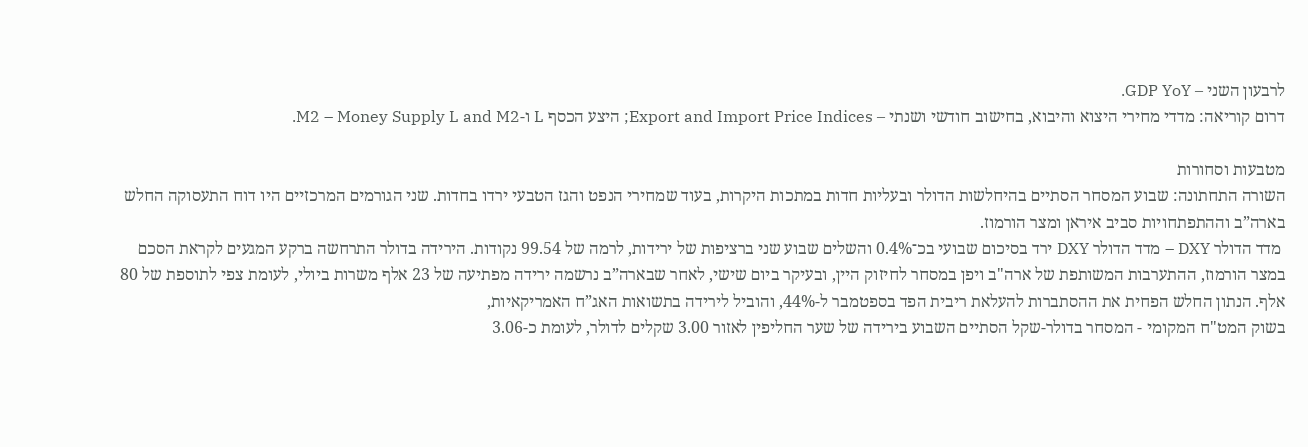לרבעון השני – GDP YoY.
דרום קוריאה: מדדי מחירי היצוא והיבוא, בחישוב חודשי ושנתי – Export and Import Price Indices; היצע הכסף L ו-M2 – Money Supply L and M2.

מטבעות וסחורות
השורה התחתונה: שבוע המסחר הסתיים בהיחלשות הדולר ובעליות חדות במתכות היקרות, בעוד שמחירי הנפט והגז הטבעי ירדו בחדות. שני הגורמים המרכזיים היו דוח התעסוקה החלש בארה”ב וההתפתחויות סביב איראן ומצר הורמוז.
 מדד הדולר DXY – מדד הדולר DXY ירד בסיכום שבועי בכ־0.4% והשלים שבוע שני ברציפות של ירידות, לרמה של 99.54 נקודות. הירידה בדולר התרחשה ברקע המגעים לקראת הסכם במצר הורמוז, ההתערבות המשותפת של ארה"ב ויפן במסחר לחיזוק היין, ובעיקר ביום שישי, לאחר שבארה”ב נרשמה ירידה מפתיעה של 23 אלף משרות ביולי, לעומת צפי לתוספת של 80 אלף. הנתון החלש הפחית את ההסתברות להעלאת ריבית הפד בספטמבר ל-44%, והוביל לירידה בתשואות האג”ח האמריקאיות,
בשוק המט"ח המקומי - המסחר בדולר-שקל הסתיים השבוע בירידה של שער החליפין לאזור 3.00 שקלים לדולר, לעומת כ-3.06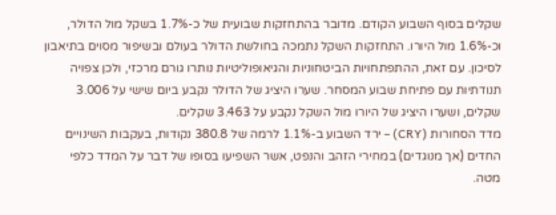שקלים בסוף השבוע הקודם. מדובר בהתחזקות שבועית של כ-1.7% בשקל מול הדולר, וכ-1.6% מול היורו. התחזקות השקל נתמכה בחולשת הדולר בעולם ובשיפור מסוים בתיאבון לסיכון. עם זאת, ההתפתחויות הביטחוניות והגיאופוליטיות נותרו גורם מרכזי, ולכן צפויה תנודתיות עם פתיחת שבוע המסחר. שערו היציג של הדולר נקבע ביום שישי על 3.006 שקלים, ושערו היציג של היורו מול השקל נקבע על 3.463 שקלים.
מדד הסחורות (CRY) – ירד השבוע ב-1.1% לרמה של 380.8 נקודות, בעקבות השינויים החדים (אך מנוגדים) במחירי הזהב והנפט, אשר השפיעו בסופו של דבר על המדד כלפי מטה.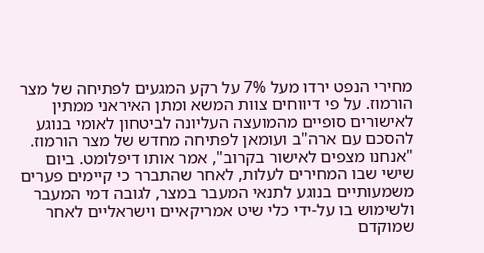מחירי הנפט ירדו מעל 7% על רקע המגעים לפתיחה של מצר הורמוז. על פי דיווחים צוות המשא ומתן האיראני ממתין לאישורים סופיים מהמועצה העליונה לביטחון לאומי בנוגע להסכם עם ארה"ב ועומאן לפתיחה מחדש של מצר הורמוז. "אנחנו מצפים לאישור בקרוב", אמר אותו דיפלומט. ביום שישי שבו המחירים לעלות, לאחר שהתברר כי קיימים פערים משמעותיים בנוגע לתנאי המעבר במצר, לגובה דמי המעבר ולשימוש בו על-ידי כלי שיט אמריקאיים וישראליים לאחר שמוקדם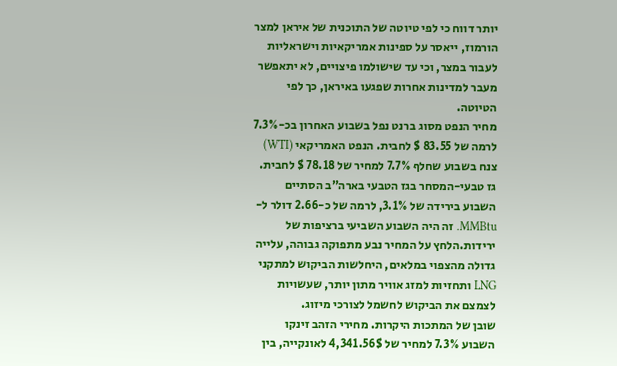יותר דווח כי לפי טיוטה של התוכנית של איראן למצר הורמוז, ייאסר על ספינות אמריקאיות וישראליות לעבור במצר, וכי עד שישולמו פיצויים, לא יתאפשר מעבר למדינות אחרות שפגעו באיראן, כך לפי הטיוטה.
מחיר הנפט מסוג ברנט נפל בשבוע האחרון בכ-7.3% לרמה של 83.55 $ לחבית. הנפט האמריקאי (WTI) צנח בשבוע שחלף 7.7% למחיר של 78.18 $ לחבית.
גז טבעי-המסחר בגז הטבעי בארה”ב הסתיים השבוע בירידה של 3.1%, לרמה של כ-2.66 דולר ל-MMBtu. זה היה השבוע השביעי ברציפות של ירידות.הלחץ על המחיר נבע מתפוקה גבוהה, עלייה גדולה מהצפוי במלאים, היחלשות הביקוש למתקני LNG ותחזיות למזג אוויר מתון יותר, שעשויות לצמצם את הביקוש לחשמל לצורכי מיזוג.
שובן של המתכות היקרות. מחירי הזהב זינקו השבוע 7.3% למחיר של 4,341.56$ לאונקייה, בין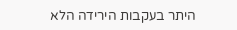היתר בעקבות הירידה הלא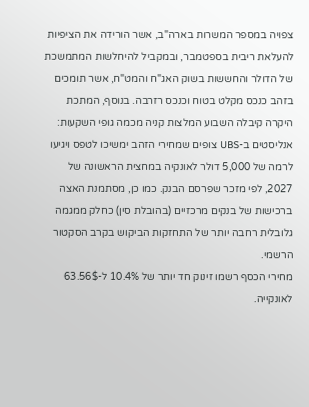צפויה במספר המשרות בארה"ב, אשר הורידה את הציפיות להעלאת ריבית בספטמבר, ובמקביל להיחלשות המתמשכת של הדולר והחששות בשוק האג"ח והמט"ח, אשר תומכים בזהב כנכס מקלט בטוח וכנכס רזרבה. בנוסף, המתכת היקרה קיבלה השבוע המלצות קניה מכמה גופי השקעות: אנליסטים ב-UBS צופים שמחירי הזהב ימשיכו לטפס ויגיעו לרמה של 5,000 דולר לאונקיה במחצית הראשונה של 2027, לפי מזכר שפרסם הבנק. כמו כן, מסתמנת האצה ברכישות של בנקים מרכזיים (בהובלת סין) כחלק ממגמה גלובלית רחבה יותר של התחזקות הביקוש בקרב הסקטור הרשמי.
מחירי הכסף רשמו זינוק חד יותר של 10.4% ל-63.56$ לאונקייה.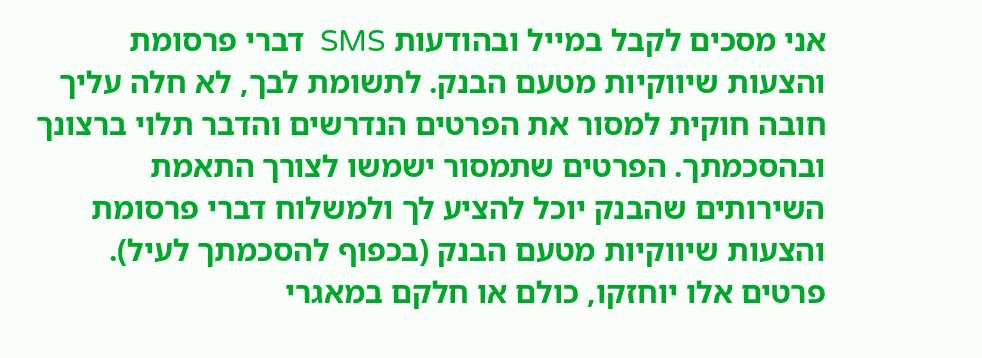אני מסכים לקבל במייל ובהודעות SMS  דברי פרסומת והצעות שיווקיות מטעם הבנק. לתשומת לבך, לא חלה עליך חובה חוקית למסור את הפרטים הנדרשים והדבר תלוי ברצונך ובהסכמתך. הפרטים שתמסור ישמשו לצורך התאמת השירותים שהבנק יוכל להציע לך ולמשלוח דברי פרסומת והצעות שיווקיות מטעם הבנק (בכפוף להסכמתך לעיל). פרטים אלו יוחזקו, כולם או חלקם במאגרי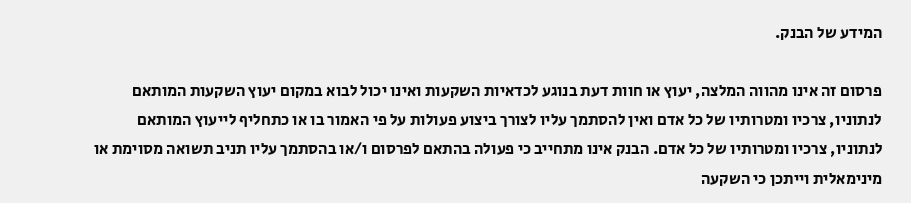המידע של הבנק.

פרסום זה אינו מהווה המלצה, יעוץ או חוות דעת בנוגע לכדאיות השקעות ואינו יכול לבוא במקום יעוץ השקעות המותאם לנתוניו, צרכיו ומטרותיו של כל אדם ואין להסתמך עליו לצורך ביצוע פעולות על פי האמור בו או כתחליף לייעוץ המותאם לנתוניו, צרכיו ומטרותיו של כל אדם. הבנק אינו מתחייב כי פעולה בהתאם לפרסום ו/או בהסתמך עליו תניב תשואה מסוימת או מינימאלית וייתכן כי השקעה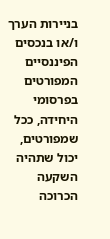בניירות הערך ו/או בנכסים הפיננסיים המפורטים בפרסומי היחידה, ככל שמפורטים, יכול שתהיה השקעה הכרוכה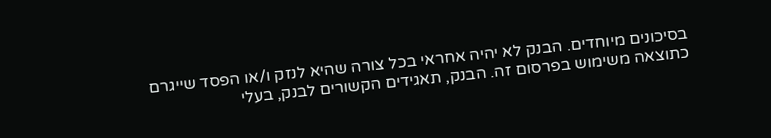בסיכונים מיוחדים. הבנק לא יהיה אחראי בכל צורה שהיא לנזק ו/או הפסד שייגרם כתוצאה משימוש בפרסום זה. הבנק, תאגידים הקשורים לבנק, בעלי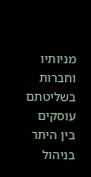מניותיו וחברות בשליטתם עוסקים בין היתר בניהול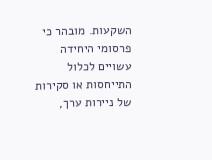השקעות. מובהר כי פרסומי היחידה עשויים לכלול התייחסות או סקירות של ניירות ערך,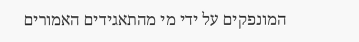המונפקים על ידי מי מהתאגידים האמורים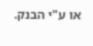או ע"י הבנק.